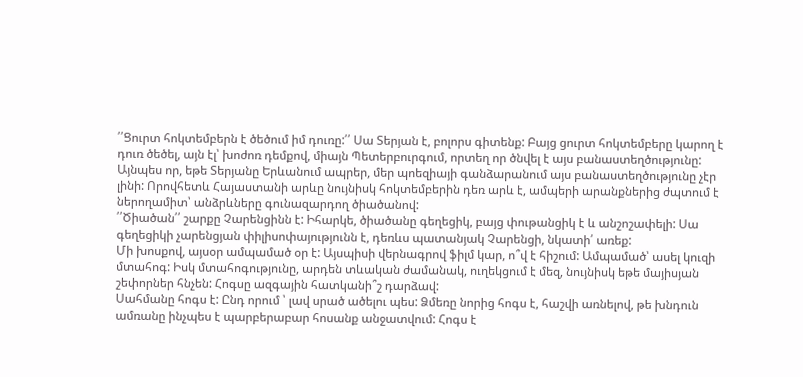՛՛Ցուրտ հոկտեմբերն է ծեծում իմ դուռը:՛՛ Սա Տերյան է, բոլորս գիտենք: Բայց ցուրտ հոկտեմբերը կարող է դուռ ծեծել, այն էլ՝ խոժոռ դեմքով, միայն Պետերբուրգում, որտեղ որ ծնվել է այս բանաստեղծությունը:
Այնպես որ, եթե Տերյանը Երևանում ապրեր, մեր պոեզիայի գանձարանում այս բանաստեղծությունը չէր լինի: Որովհետև Հայաստանի արևը նույնիսկ հոկտեմբերին դեռ արև է, ամպերի արանքներից ժպտում է ներողամիտ՝ անձրևները գունազարդող ծիածանով:
՛՛Ծիածան՛՛ շարքը Չարենցինն է: Իհարկե, ծիածանը գեղեցիկ, բայց փութանցիկ է և անշոշափելի: Սա գեղեցիկի չարենցյան փիլիսոփայությունն է, դեռևս պատանյակ Չարենցի, նկատի՛ առեք:
Մի խոսքով, այսօր ամպամած օր է: Այսպիսի վերնագրով ֆիլմ կար, ո՞վ է հիշում: Ամպամած՝ ասել կուզի մտահոգ: Իսկ մտահոգությունը, արդեն տևական ժամանակ, ուղեկցում է մեզ, նույնիսկ եթե մայիսյան շեփորներ հնչեն: Հոգսը ազգային հատկանի՞շ դարձավ:
Սահմանը հոգս է: Ընդ որում ՝ լավ սրած ածելու պես: Ձմեռը նորից հոգս է, հաշվի առնելով, թե խնդուն ամռանը ինչպես է պարբերաբար հոսանք անջատվում: Հոգս է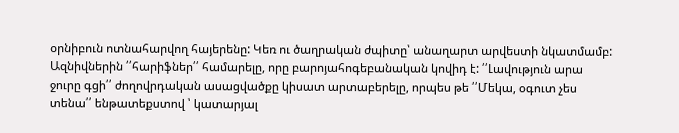օրնիբուն ոտնահարվող հայերենը: Կեռ ու ծաղրական ժպիտը՝ անաղարտ արվեստի նկատմամբ: Ազնիվներին ՛՛հարիֆներ՛՛ համարելը, որը բարոյահոգեբանական կովիդ է: ՛՛Լավություն արա ջուրը գցի՛՛ ժողովրդական ասացվածքը կիսատ արտաբերելը, որպես թե ՛՛Մեկա, օգուտ չես տենա՛՛ ենթատեքստով ՝ կատարյալ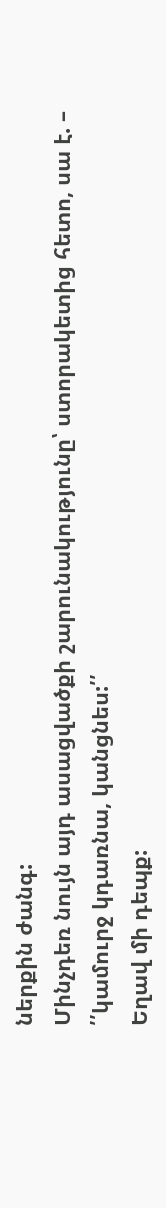ներքին ժանգ:
Մինչդեռ նույն այդ ասացվածքի շարունակությունը՝ ստորակետից հետո, սա է. – ՛՛կամուրջ կդառնա, կանցնես:՛՛
Եղավ մի դեպք: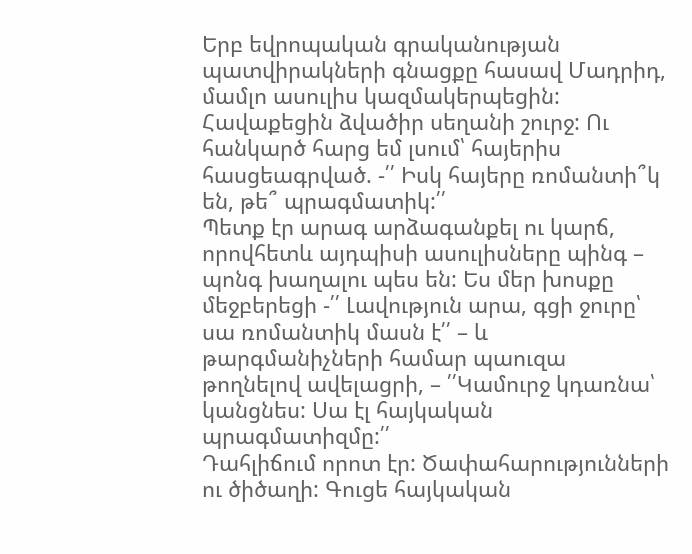Երբ եվրոպական գրականության պատվիրակների գնացքը հասավ Մադրիդ, մամլո ասուլիս կազմակերպեցին: Հավաքեցին ձվածիր սեղանի շուրջ: Ու հանկարծ հարց եմ լսում՝ հայերիս հասցեագրված. -՛՛ Իսկ հայերը ռոմանտի՞կ են, թե՞ պրագմատիկ:՛՛
Պետք էր արագ արձագանքել ու կարճ, որովհետև այդպիսի ասուլիսները պինգ – պոնգ խաղալու պես են: Ես մեր խոսքը մեջբերեցի -՛՛ Լավություն արա, գցի ջուրը՝ սա ռոմանտիկ մասն է՛՛ – և թարգմանիչների համար պաուզա թողնելով ավելացրի, – ՛՛Կամուրջ կդառնա՝ կանցնես: Սա էլ հայկական պրագմատիզմը:՛՛
Դահլիճում որոտ էր: Ծափահարությունների ու ծիծաղի: Գուցե հայկական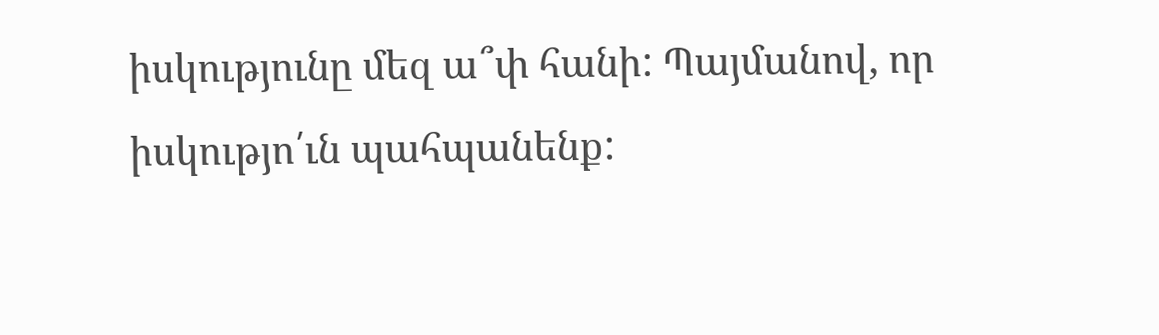իսկությունը մեզ ա՞փ հանի: Պայմանով, որ իսկությո՛ւն պահպանենք: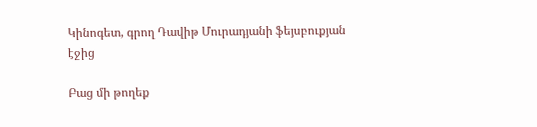Կինոգետ, գրող Դավիթ Մուրադյանի ֆեյսբուքյան էջից

Բաց մի թողեք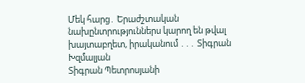Մեկ հարց․ Երաժշտական նախընտրություններս կարող են թվալ խայտաբղետ, իրականում ․․․ Տիգրան Խզմալյան
Տիգրան Պետրոսյանի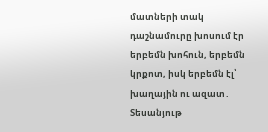մատների տակ դաշնամուրը խոսում էր երբեմն խոհուն, երբեմն կրքոտ, իսկ երբեմն էլ՝ խաղային ու ազատ․ Տեսանյութ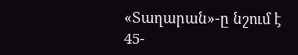«Տաղարան»-ը նշում է 45-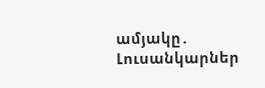ամյակը․ Լուսանկարներ